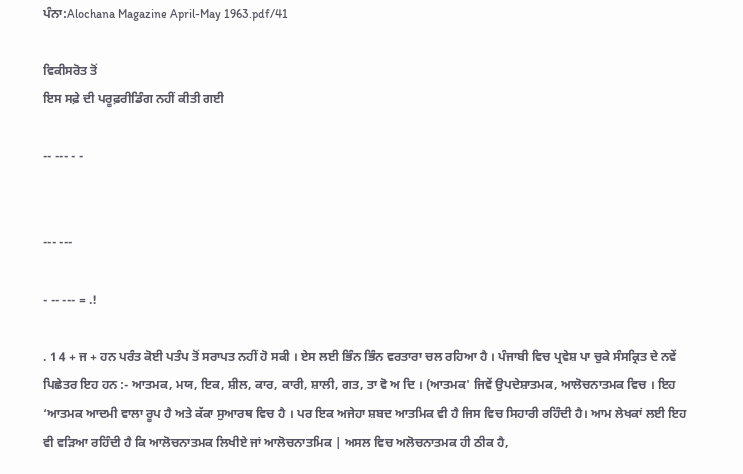ਪੰਨਾ:Alochana Magazine April-May 1963.pdf/41

ਵਿਕੀਸਰੋਤ ਤੋਂ
ਇਸ ਸਫ਼ੇ ਦੀ ਪਰੂਫ਼ਰੀਡਿੰਗ ਨਹੀਂ ਕੀਤੀ ਗਈ

-- --- - -


--- ---

- -- --- = .!

. 1 4 + ਜ + ਹਨ ਪਰੰਤ ਕੋਈ ਪਤੰਪ ਤੋਂ ਸਰਾਪਤ ਨਹੀਂ ਹੋ ਸਕੀ । ਏਸ ਲਈ ਭਿੰਨ ਭਿੰਨ ਵਰਤਾਰਾ ਚਲ ਰਹਿਆ ਹੈ । ਪੰਜਾਬੀ ਵਿਚ ਪ੍ਰਵੇਸ਼ ਪਾ ਚੁਕੇ ਸੰਸਕ੍ਰਿਤ ਦੇ ਨਵੇਂ ਪਿਛੇਤਰ ਇਹ ਹਨ :- ਆਤਮਕ, ਮਯ, ਇਕ, ਸ਼ੀਲ, ਕਾਰ, ਕਾਰੀ, ਸ਼ਾਲੀ, ਗਤ, ਤਾ ਵੋ ਅ ਦਿ । (ਆਤਮਕ' ਜਿਵੇਂ ਉਪਦੇਸ਼ਾਤਮਕ, ਆਲੋਚਨਾਤਮਕ ਵਿਚ । ਇਹ ‘ਆਤਮਕ ਆਦਮੀ ਵਾਲਾ ਰੂਪ ਹੈ ਅਤੇ ਕੱਕਾ ਸੁਆਰਥ ਵਿਚ ਹੈ । ਪਰ ਇਕ ਅਜੇਹਾ ਸ਼ਬਦ ਆਤਮਿਕ ਵੀ ਹੈ ਜਿਸ ਵਿਚ ਸਿਹਾਰੀ ਰਹਿੰਦੀ ਹੈ। ਆਮ ਲੇਖਕਾਂ ਲਈ ਇਹ ਵੀ ਵੜਿਆ ਰਹਿੰਦੀ ਹੈ ਕਿ ਆਲੋਚਨਾਤਮਕ ਲਿਖੀਏ ਜਾਂ ਆਲੋਚਨਾਤਮਿਕ | ਅਸਲ ਵਿਚ ਅਲੋਚਨਾਤਮਕ ਹੀ ਠੀਕ ਹੈ,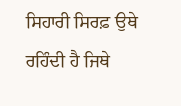ਸਿਹਾਰੀ ਸਿਰਫ਼ ਉਥੇ ਰਹਿੰਦੀ ਹੈ ਜਿਥੇ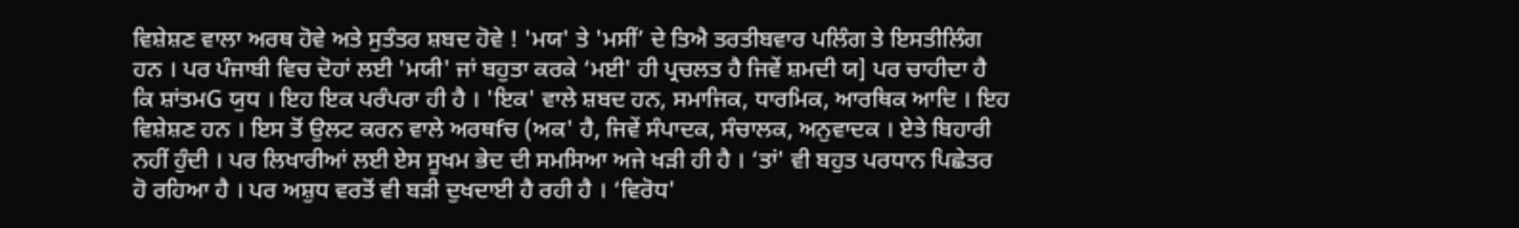ਵਿਸ਼ੇਸ਼ਣ ਵਾਲਾ ਅਰਥ ਹੋਵੇ ਅਤੇ ਸੁਤੰਤਰ ਸ਼ਬਦ ਹੋਵੇ ! 'ਮਯ' ਤੇ 'ਮਸੀਂ’ ਦੇ ਤਿਐ ਤਰਤੀਬਵਾਰ ਪਲਿੰਗ ਤੇ ਇਸਤੀਲਿੰਗ ਹਨ । ਪਰ ਪੰਜਾਬੀ ਵਿਚ ਦੋਹਾਂ ਲਈ 'ਮਯੀ' ਜਾਂ ਬਹੁਤਾ ਕਰਕੇ ‘ਮਈ' ਹੀ ਪ੍ਰਚਲਤ ਹੈ ਜਿਵੇਂ ਸ਼ਮਦੀ ਯ] ਪਰ ਚਾਹੀਦਾ ਹੈ ਕਿ ਸ਼ਾਂਤਮG ਯੁਧ । ਇਹ ਇਕ ਪਰੰਪਰਾ ਹੀ ਹੈ । 'ਇਕ' ਵਾਲੇ ਸ਼ਬਦ ਹਨ, ਸਮਾਜਿਕ, ਧਾਰਮਿਕ, ਆਰਥਿਕ ਆਦਿ । ਇਹ ਵਿਸ਼ੇਸ਼ਣ ਹਨ । ਇਸ ਤੋਂ ਉਲਟ ਕਰਨ ਵਾਲੇ ਅਰਥfਚ (ਅਕ' ਹੈ, ਜਿਵੇਂ ਸੰਪਾਦਕ, ਸੰਚਾਲਕ, ਅਨੁਵਾਦਕ । ਏਤੇ ਬਿਹਾਰੀ ਨਹੀਂ ਹੁੰਦੀ । ਪਰ ਲਿਖਾਰੀਆਂ ਲਈ ਏਸ ਸੂਖਮ ਭੇਦ ਦੀ ਸਮਸਿਆ ਅਜੇ ਖੜੀ ਹੀ ਹੈ । ‘ਤਾਂ' ਵੀ ਬਹੁਤ ਪਰਧਾਨ ਪਿਛੇਤਰ ਹੋ ਰਹਿਆ ਹੈ । ਪਰ ਅਸ਼ੁਧ ਵਰਤੋਂ ਵੀ ਬੜੀ ਦੁਖਦਾਈ ਹੈ ਰਹੀ ਹੈ । ‘ਵਿਰੋਧ'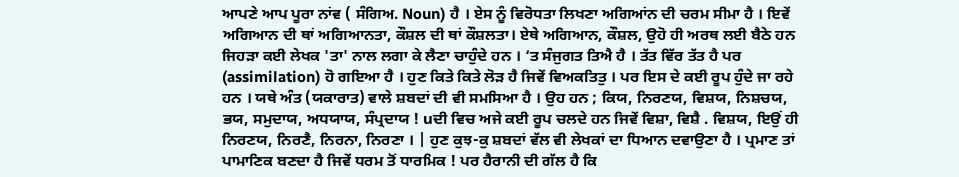ਆਪਣੇ ਆਪ ਪੂਰਾ ਨਾਂਵ ( ਸੰਗਿਅ. Noun) ਹੈ । ਏਸ ਨੂੰ ਵਿਰੋਧਤਾ ਲਿਖਣਾ ਅਗਿਆਂਨ ਦੀ ਚਰਮ ਸੀਮਾ ਹੈ । ਇਵੇਂ ਅਗਿਆਨ ਦੀ ਥਾਂ ਅਗਿਆਨਤਾ, ਕੌਸ਼ਲ ਦੀ ਥਾਂ ਕੌਸ਼ਲਤਾ। ਏਥੇ ਅਗਿਆਨ, ਕੌਸ਼ਲ, ਉਹੋ ਹੀ ਅਰਥ ਲਈ ਬੈਠੇ ਹਨ ਜਿਹੜਾ ਕਈ ਲੇਖਕ 'ਤਾ' ਨਾਲ ਲਗਾ ਕੇ ਲੈਣਾ ਚਾਹੁੰਦੇ ਹਨ । ‘ਤ ਸੰਜੁਗਤ ਤਿਐ ਹੈ । ਤੱਤ ਵਿੱਰ ਤੱਤ ਹੈ ਪਰ (assimilation) ਹੋ ਗਇਆ ਹੈ । ਹੁਣ ਕਿਤੇ ਕਿਤੇ ਲੋੜ ਹੈ ਜਿਵੇਂ ਵਿਅਕਤਿਤੁ । ਪਰ ਇਸ ਦੇ ਕਈ ਰੂਪ ਹੁੰਦੇ ਜਾ ਰਹੇ ਹਨ । ਯਥੇ ਅੰਤ (ਯਕਾਰਾਤ) ਵਾਲੇ ਸ਼ਬਦਾਂ ਦੀ ਵੀ ਸਮਸਿਆ ਹੈ । ਉਹ ਹਨ ; ਕਿਯ, ਨਿਰਣਯ, ਵਿਸ਼ਯ, ਨਿਸ਼ਚਯ, ਭਯ, ਸਮੁਦਾਯ, ਅਧਯਾਯ, ਸੰਪ੍ਰਦਾਯ ! uਦੀ ਵਿਚ ਅਜੇ ਕਈ ਰੂਪ ਚਲਦੇ ਹਨ ਜਿਵੇਂ ਵਿਸ਼ਾ, ਵਿਸ਼ੈ . ਵਿਸ਼ਯ, ਇਉਂ ਹੀ ਨਿਰਣਯ, ਨਿਰਣੈ, ਨਿਰਨਾ, ਨਿਰਣਾ । | ਹੁਣ ਕੁਝ-ਕੁ ਸ਼ਬਦਾਂ ਵੱਲ ਵੀ ਲੇਖਕਾਂ ਦਾ ਧਿਆਨ ਦਵਾਉਣਾ ਹੈ । ਪ੍ਰਮਾਣ ਤਾਂ ਪਾਮਾਣਿਕ ਬਣਦਾ ਹੈ ਜਿਵੇਂ ਧਰਮ ਤੋਂ ਧਾਰਮਿਕ ! ਪਰ ਹੈਰਾਨੀ ਦੀ ਗੱਲ ਹੈ ਕਿ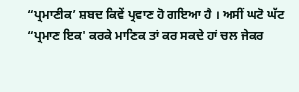“ਪ੍ਰਮਾਣੀਕ’ ਸ਼ਬਦ ਕਿਵੇਂ ਪ੍ਰਵਾਣ ਹੋ ਗਇਆ ਹੈ । ਅਸੀਂ ਘਟੋ ਘੱਟ “ਪ੍ਰਮਾਣ ਇਕ' ਕਰਕੇ ਮਾਣਿਕ ਤਾਂ ਕਰ ਸਕਦੇ ਹਾਂ ਚਲ ਜੇਕਰ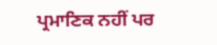ਪ੍ਰਮਾਣਿਕ ਨਹੀਂ ਪਰ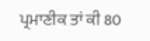ਪ੍ਰਮਾਣੀਕ ਤਾਂ ਕੀ 80